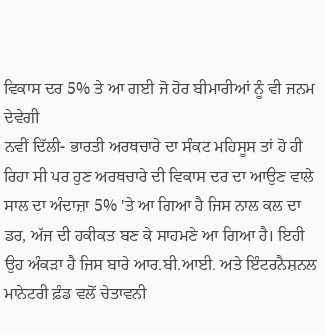ਵਿਕਾਸ ਦਰ 5% ਤੇ ਆ ਗਈ ਜੋ ਹੋਰ ਬੀਮਾਰੀਆਂ ਨੂੰ ਵੀ ਜਨਮ ਦੇਵੇਗੀ
ਨਵੀਂ ਦਿੱਲੀ- ਭਾਰਤੀ ਅਰਥਚਾਰੇ ਦਾ ਸੰਕਟ ਮਹਿਸੂਸ ਤਾਂ ਹੋ ਹੀ ਰਿਹਾ ਸੀ ਪਰ ਹੁਣ ਅਰਥਚਾਰੇ ਦੀ ਵਿਕਾਸ ਦਰ ਦਾ ਆਉਣ ਵਾਲੇ ਸਾਲ ਦਾ ਅੰਦਾਜ਼ਾ 5% 'ਤੇ ਆ ਗਿਆ ਹੈ ਜਿਸ ਨਾਲ ਕਲ ਦਾ ਡਰ, ਅੱਜ ਦੀ ਹਕੀਕਤ ਬਣ ਕੇ ਸਾਹਮਣੇ ਆ ਗਿਆ ਹੈ। ਇਹੀ ਉਹ ਅੰਕੜਾ ਹੈ ਜਿਸ ਬਾਰੇ ਆਰ.ਬੀ.ਆਈ. ਅਤੇ ਇੰਟਰਨੈਸ਼ਨਲ ਮਾਨੇਟਰੀ ਫ਼ੰਡ ਵਲੋਂ ਚੇਤਾਵਨੀ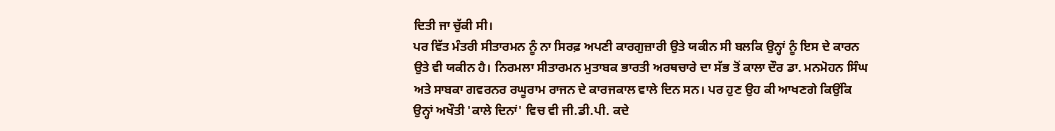ਦਿਤੀ ਜਾ ਚੁੱਕੀ ਸੀ।
ਪਰ ਵਿੱਤ ਮੰਤਰੀ ਸੀਤਾਰਮਨ ਨੂੰ ਨਾ ਸਿਰਫ਼ ਅਪਣੀ ਕਾਰਗੁਜ਼ਾਰੀ ਉਤੇ ਯਕੀਨ ਸੀ ਬਲਕਿ ਉਨ੍ਹਾਂ ਨੂੰ ਇਸ ਦੇ ਕਾਰਨ ਉਤੇ ਵੀ ਯਕੀਨ ਹੈ। ਨਿਰਮਲਾ ਸੀਤਾਰਮਨ ਮੁਤਾਬਕ ਭਾਰਤੀ ਅਰਥਚਾਰੇ ਦਾ ਸੱਭ ਤੋਂ ਕਾਲਾ ਦੌਰ ਡਾ. ਮਨਮੋਹਨ ਸਿੰਘ ਅਤੇ ਸਾਬਕਾ ਗਵਰਨਰ ਰਘੂਰਾਮ ਰਾਜਨ ਦੇ ਕਾਰਜਕਾਲ ਵਾਲੇ ਦਿਨ ਸਨ। ਪਰ ਹੁਣ ਉਹ ਕੀ ਆਖਣਗੇ ਕਿਉਂਕਿ ਉਨ੍ਹਾਂ ਅਖੌਤੀ 'ਕਾਲੇ ਦਿਨਾਂ' ਵਿਚ ਵੀ ਜੀ.ਡੀ.ਪੀ. ਕਦੇ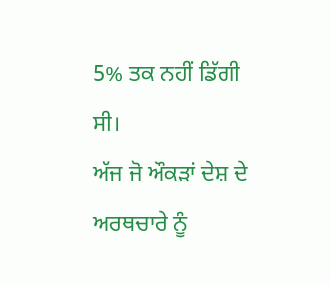5% ਤਕ ਨਹੀਂ ਡਿੱਗੀ ਸੀ।
ਅੱਜ ਜੋ ਔਕੜਾਂ ਦੇਸ਼ ਦੇ ਅਰਥਚਾਰੇ ਨੂੰ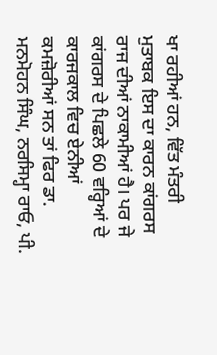ਖਾ ਰਹੀਆਂ ਹਨ, ਵਿੱਤ ਮੰਤਰੀ ਮੁਤਾਬਕ ਇਸ ਦਾ ਕਾਰਨ ਕਾਂਗਰਸ ਰਾਜ ਦੀਆਂ ਨਾਕਾਮੀਆਂ ਹੈ। ਪਰ ਜੇ ਕਾਂਗਰਸ ਦੇ ਪਿਛਲੇ 60 ਵਰ੍ਹਿਆਂ ਦੇ ਕਾਰਜਕਾਲ ਵਿਚ ਏਨੀਆਂ ਕਮਜ਼ੋਰੀਆਂ ਸਨ ਤਾਂ ਫਿਰ ਡਾ. ਮਨਮੋਹਨ ਸਿੰਘ, ਨਰਸਿਮ੍ਹਾ ਰਾਓ, ਪੀ.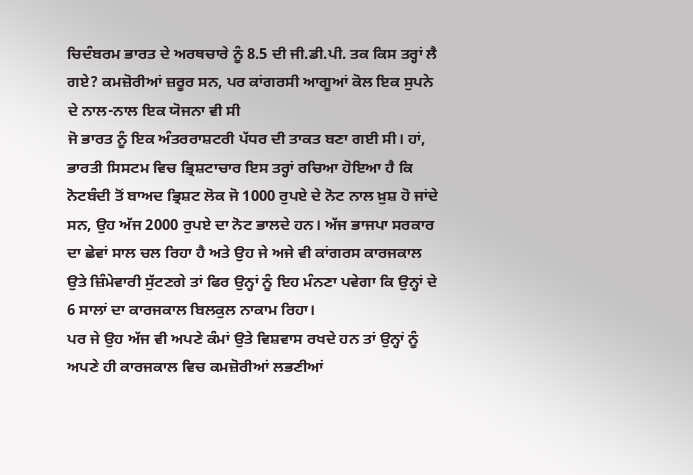ਚਿਦੰਬਰਮ ਭਾਰਤ ਦੇ ਅਰਥਚਾਰੇ ਨੂੰ 8.5 ਦੀ ਜੀ.ਡੀ.ਪੀ. ਤਕ ਕਿਸ ਤਰ੍ਹਾਂ ਲੈ ਗਏ? ਕਮਜ਼ੋਰੀਆਂ ਜ਼ਰੂਰ ਸਨ, ਪਰ ਕਾਂਗਰਸੀ ਆਗੂਆਂ ਕੋਲ ਇਕ ਸੁਪਨੇ ਦੇ ਨਾਲ-ਨਾਲ ਇਕ ਯੋਜਨਾ ਵੀ ਸੀ
ਜੋ ਭਾਰਤ ਨੂੰ ਇਕ ਅੰਤਰਰਾਸ਼ਟਰੀ ਪੱਧਰ ਦੀ ਤਾਕਤ ਬਣਾ ਗਈ ਸੀ। ਹਾਂ, ਭਾਰਤੀ ਸਿਸਟਮ ਵਿਚ ਭ੍ਰਿਸ਼ਟਾਚਾਰ ਇਸ ਤਰ੍ਹਾਂ ਰਚਿਆ ਹੋਇਆ ਹੈ ਕਿ ਨੋਟਬੰਦੀ ਤੋਂ ਬਾਅਦ ਭ੍ਰਿਸ਼ਟ ਲੋਕ ਜੋ 1000 ਰੁਪਏ ਦੇ ਨੋਟ ਨਾਲ ਖ਼ੁਸ਼ ਹੋ ਜਾਂਦੇ ਸਨ, ਉਹ ਅੱਜ 2000 ਰੁਪਏ ਦਾ ਨੋਟ ਭਾਲਦੇ ਹਨ। ਅੱਜ ਭਾਜਪਾ ਸਰਕਾਰ ਦਾ ਛੇਵਾਂ ਸਾਲ ਚਲ ਰਿਹਾ ਹੈ ਅਤੇ ਉਹ ਜੇ ਅਜੇ ਵੀ ਕਾਂਗਰਸ ਕਾਰਜਕਾਲ ਉਤੇ ਜ਼ਿੰਮੇਵਾਰੀ ਸੁੱਟਣਗੇ ਤਾਂ ਫਿਰ ਉਨ੍ਹਾਂ ਨੂੰ ਇਹ ਮੰਨਣਾ ਪਵੇਗਾ ਕਿ ਉਨ੍ਹਾਂ ਦੇ 6 ਸਾਲਾਂ ਦਾ ਕਾਰਜਕਾਲ ਬਿਲਕੁਲ ਨਾਕਾਮ ਰਿਹਾ।
ਪਰ ਜੇ ਉਹ ਅੱਜ ਵੀ ਅਪਣੇ ਕੰਮਾਂ ਉਤੇ ਵਿਸ਼ਵਾਸ ਰਖਦੇ ਹਨ ਤਾਂ ਉਨ੍ਹਾਂ ਨੂੰ ਅਪਣੇ ਹੀ ਕਾਰਜਕਾਲ ਵਿਚ ਕਮਜ਼ੋਰੀਆਂ ਲਭਣੀਆਂ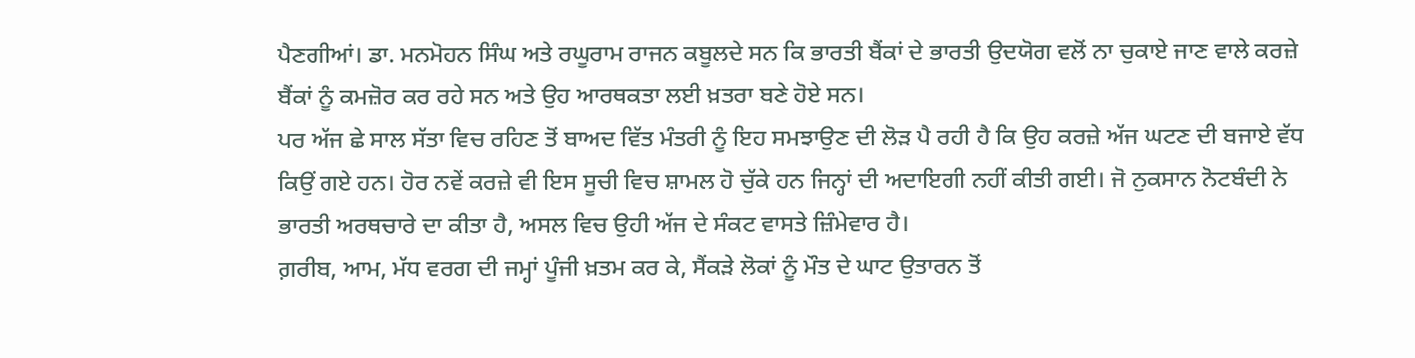ਪੈਣਗੀਆਂ। ਡਾ. ਮਨਮੋਹਨ ਸਿੰਘ ਅਤੇ ਰਘੂਰਾਮ ਰਾਜਨ ਕਬੂਲਦੇ ਸਨ ਕਿ ਭਾਰਤੀ ਬੈਂਕਾਂ ਦੇ ਭਾਰਤੀ ਉਦਯੋਗ ਵਲੋਂ ਨਾ ਚੁਕਾਏ ਜਾਣ ਵਾਲੇ ਕਰਜ਼ੇ ਬੈਂਕਾਂ ਨੂੰ ਕਮਜ਼ੋਰ ਕਰ ਰਹੇ ਸਨ ਅਤੇ ਉਹ ਆਰਥਕਤਾ ਲਈ ਖ਼ਤਰਾ ਬਣੇ ਹੋਏ ਸਨ।
ਪਰ ਅੱਜ ਛੇ ਸਾਲ ਸੱਤਾ ਵਿਚ ਰਹਿਣ ਤੋਂ ਬਾਅਦ ਵਿੱਤ ਮੰਤਰੀ ਨੂੰ ਇਹ ਸਮਝਾਉਣ ਦੀ ਲੋੜ ਪੈ ਰਹੀ ਹੈ ਕਿ ਉਹ ਕਰਜ਼ੇ ਅੱਜ ਘਟਣ ਦੀ ਬਜਾਏ ਵੱਧ ਕਿਉਂ ਗਏ ਹਨ। ਹੋਰ ਨਵੇਂ ਕਰਜ਼ੇ ਵੀ ਇਸ ਸੂਚੀ ਵਿਚ ਸ਼ਾਮਲ ਹੋ ਚੁੱਕੇ ਹਨ ਜਿਨ੍ਹਾਂ ਦੀ ਅਦਾਇਗੀ ਨਹੀਂ ਕੀਤੀ ਗਈ। ਜੋ ਨੁਕਸਾਨ ਨੋਟਬੰਦੀ ਨੇ ਭਾਰਤੀ ਅਰਥਚਾਰੇ ਦਾ ਕੀਤਾ ਹੈ, ਅਸਲ ਵਿਚ ਉਹੀ ਅੱਜ ਦੇ ਸੰਕਟ ਵਾਸਤੇ ਜ਼ਿੰਮੇਵਾਰ ਹੈ।
ਗ਼ਰੀਬ, ਆਮ, ਮੱਧ ਵਰਗ ਦੀ ਜਮ੍ਹਾਂ ਪੂੰਜੀ ਖ਼ਤਮ ਕਰ ਕੇ, ਸੈਂਕੜੇ ਲੋਕਾਂ ਨੂੰ ਮੌਤ ਦੇ ਘਾਟ ਉਤਾਰਨ ਤੋਂ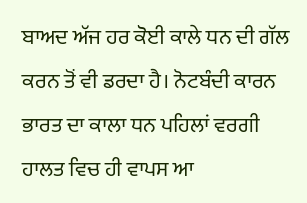ਬਾਅਦ ਅੱਜ ਹਰ ਕੋਈ ਕਾਲੇ ਧਨ ਦੀ ਗੱਲ ਕਰਨ ਤੋਂ ਵੀ ਡਰਦਾ ਹੈ। ਨੋਟਬੰਦੀ ਕਾਰਨ ਭਾਰਤ ਦਾ ਕਾਲਾ ਧਨ ਪਹਿਲਾਂ ਵਰਗੀ ਹਾਲਤ ਵਿਚ ਹੀ ਵਾਪਸ ਆ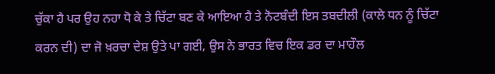ਚੁੱਕਾ ਹੈ ਪਰ ਉਹ ਨਹਾ ਧੋ ਕੇ ਤੇ ਚਿੱਟਾ ਬਣ ਕੇ ਆਇਆ ਹੈ ਤੇ ਨੋਟਬੰਦੀ ਇਸ ਤਬਦੀਲੀ (ਕਾਲੇ ਧਨ ਨੂੰ ਚਿੱਟਾ ਕਰਨ ਦੀ) ਦਾ ਜੋ ਖ਼ਰਚਾ ਦੇਸ਼ ਉਤੇ ਪਾ ਗਈ, ਉਸ ਨੇ ਭਾਰਤ ਵਿਚ ਇਕ ਡਰ ਦਾ ਮਾਹੌਲ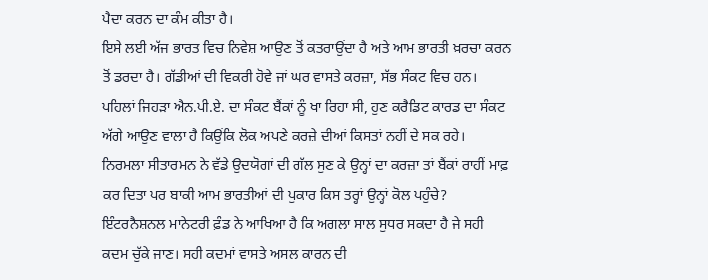ਪੈਦਾ ਕਰਨ ਦਾ ਕੰਮ ਕੀਤਾ ਹੈ।
ਇਸੇ ਲਈ ਅੱਜ ਭਾਰਤ ਵਿਚ ਨਿਵੇਸ਼ ਆਉਣ ਤੋਂ ਕਤਰਾਉਂਦਾ ਹੈ ਅਤੇ ਆਮ ਭਾਰਤੀ ਖ਼ਰਚਾ ਕਰਨ ਤੋਂ ਡਰਦਾ ਹੈ। ਗੱਡੀਆਂ ਦੀ ਵਿਕਰੀ ਹੋਵੇ ਜਾਂ ਘਰ ਵਾਸਤੇ ਕਰਜ਼ਾ, ਸੱਭ ਸੰਕਟ ਵਿਚ ਹਨ। ਪਹਿਲਾਂ ਜਿਹੜਾ ਐਨ.ਪੀ.ਏ. ਦਾ ਸੰਕਟ ਬੈਂਕਾਂ ਨੂੰ ਖਾ ਰਿਹਾ ਸੀ, ਹੁਣ ਕਰੈਡਿਟ ਕਾਰਡ ਦਾ ਸੰਕਟ ਅੱਗੇ ਆਉਣ ਵਾਲਾ ਹੈ ਕਿਉਂਕਿ ਲੋਕ ਅਪਣੇ ਕਰਜ਼ੇ ਦੀਆਂ ਕਿਸਤਾਂ ਨਹੀਂ ਦੇ ਸਕ ਰਹੇ।
ਨਿਰਮਲਾ ਸੀਤਾਰਮਨ ਨੇ ਵੱਡੇ ਉਦਯੋਗਾਂ ਦੀ ਗੱਲ ਸੁਣ ਕੇ ਉਨ੍ਹਾਂ ਦਾ ਕਰਜ਼ਾ ਤਾਂ ਬੈਂਕਾਂ ਰਾਹੀਂ ਮਾਫ਼ ਕਰ ਦਿਤਾ ਪਰ ਬਾਕੀ ਆਮ ਭਾਰਤੀਆਂ ਦੀ ਪੁਕਾਰ ਕਿਸ ਤਰ੍ਹਾਂ ਉਨ੍ਹਾਂ ਕੋਲ ਪਹੁੰਚੇ? ਇੰਟਰਨੈਸ਼ਨਲ ਮਾਨੇਟਰੀ ਫ਼ੰਡ ਨੇ ਆਖਿਆ ਹੈ ਕਿ ਅਗਲਾ ਸਾਲ ਸੁਧਰ ਸਕਦਾ ਹੈ ਜੇ ਸਹੀ ਕਦਮ ਚੁੱਕੇ ਜਾਣ। ਸਹੀ ਕਦਮਾਂ ਵਾਸਤੇ ਅਸਲ ਕਾਰਨ ਦੀ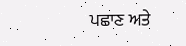ਪਛਾਣ ਅਤੇ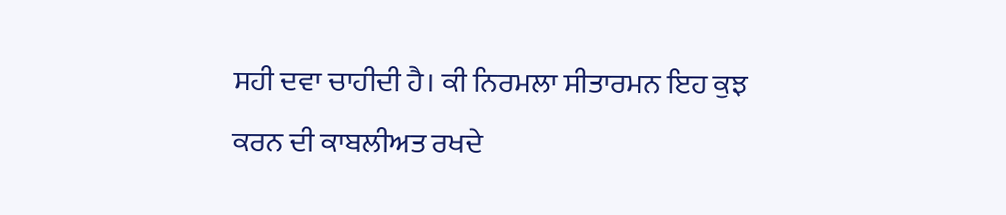ਸਹੀ ਦਵਾ ਚਾਹੀਦੀ ਹੈ। ਕੀ ਨਿਰਮਲਾ ਸੀਤਾਰਮਨ ਇਹ ਕੁਝ ਕਰਨ ਦੀ ਕਾਬਲੀਅਤ ਰਖਦੇ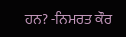ਹਨ? -ਨਿਮਰਤ ਕੌਰ